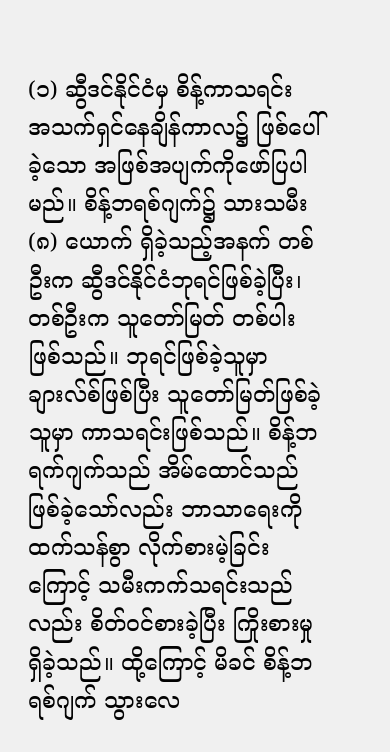(၁) ဆွီဒင်နိုင်ငံမှ စိန့်ကာသရင်း အသက်ရှင်နေချိန်ကာလ၌ ဖြစ်ပေါ်ခဲ့သော အဖြစ်အပျက်ကိုဖော်ပြပါမည်။ စိန့်ဘရစ်ဂျက်၌ သားသမီး (၈) ယောက် ရှိခဲ့သည့်အနက် တစ်ဦးက ဆွီဒင်နိုင်ငံဘုရင်ဖြစ်ခဲ့ပြီး၊ တစ်ဦးက သူတော်မြတ် တစ်ပါးဖြစ်သည်။ ဘုရင်ဖြစ်ခဲ့သူမှာ ချားလ်စ်ဖြစ်ပြီး သူတော်မြတ်ဖြစ်ခဲ့သူမှာ ကာသရင်းဖြစ်သည်။ စိန့်ဘရက်ဂျက်သည် အိမ်ထောင်သည်ဖြစ်ခဲ့သော်လည်း ဘာသာရေးကို ထက်သန်စွာ လိုက်စားမဲ့ခြင်းကြောင့် သမီးကက်သရင်းသည်လည်း စိတ်ဝင်စားခဲ့ပြီး ကြိုးစားမှုရှိခဲ့သည်။ ထို့ကြောင့် မိခင် စိန့်ဘရစ်ဂျက် သွားလေ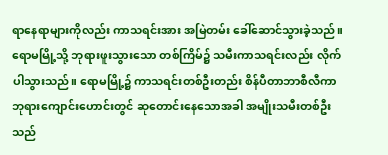ရာနေရာများကိုလည်း ကာသရင်းအား အမြဲတမ်း ခေါ်ဆောင်သွားခဲ့သည်။ ရောမမြို့သို့ ဘုရားဖူးသွားသော တစ်ကြိမ်၌ သမီးကာသရင်းလည်း လိုက်ပါသွားသည်။ ရောမမြို့၌ ကာသရင်းတစ်ဦးတည်း စိန်ပီတာဘာစီလီကာ ဘုရားကျောင်းဟောင်းတွင် ဆုတောင်းနေသောအခါ အမျိုးသမီးတစ်ဦးသည်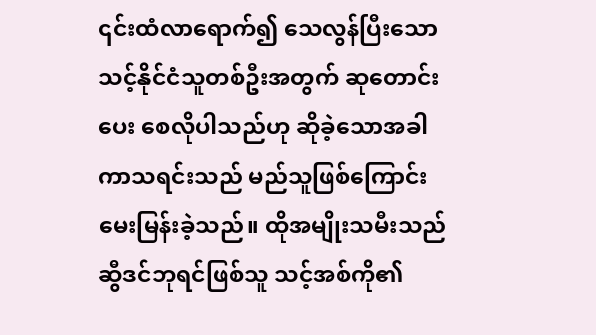၎င်းထံလာရောက်၍ သေလွန်ပြီးသော သင့်နိုင်ငံသူတစ်ဦးအတွက် ဆုတောင်းပေး စေလိုပါသည်ဟု ဆိုခဲ့သောအခါ ကာသရင်းသည် မည်သူဖြစ်ကြောင်း မေးမြန်းခဲ့သည်။ ထိုအမျိုးသမီးသည် ဆွီဒင်ဘုရင်ဖြစ်သူ သင့်အစ်ကို၏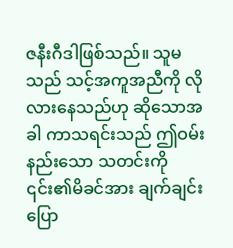ဇနီးဂီဒါဖြစ်သည်။ သူမသည် သင့်အကူအညီကို လိုလားနေသည်ဟု ဆိုသောအခါ ကာသရင်းသည် ဤဝမ်းနည်းသော သတင်းကို ၎င်း၏မိခင်အား ချက်ချင်းပြော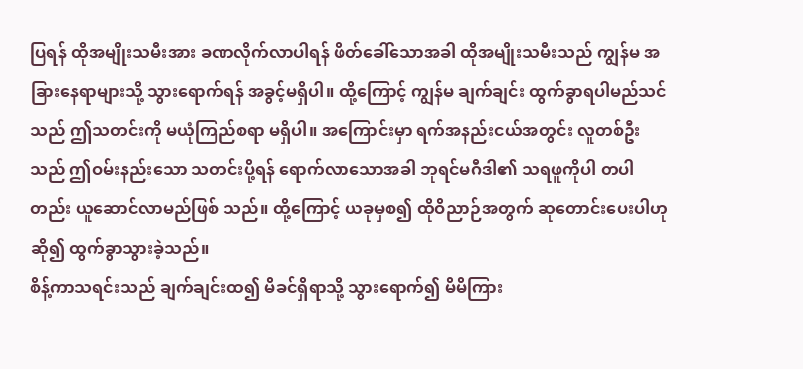ပြရန် ထိုအမျိုးသမီးအား ခဏလိုက်လာပါရန် ဖိတ်ခေါ်သောအခါ ထိုအမျိုးသမီးသည် ကျွန်မ အခြားနေရာများသို့ သွားရောက်ရန် အခွင့်မရှိပါ။ ထို့ကြောင့် ကျွန်မ ချက်ချင်း ထွက်ခွာရပါမည်သင်သည် ဤသတင်းကို မယုံကြည်စရာ မရှိပါ။ အကြောင်းမှာ ရက်အနည်းငယ်အတွင်း လူတစ်ဦးသည် ဤဝမ်းနည်းသော သတင်းပို့ရန် ရောက်လာသောအခါ ဘုရင်မဂီဒါ၏ သရဖူကိုပါ တပါတည်း ယူဆောင်လာမည်ဖြစ် သည်။ ထို့ကြောင့် ယခုမှစ၍ ထိုဝိညာဉ်အတွက် ဆုတောင်းပေးပါဟုဆို၍ ထွက်ခွာသွားခဲ့သည်။
စိန့်ကာသရင်းသည် ချက်ချင်းထ၍ မိခင်ရှိရာသို့ သွားရောက်၍ မိမိကြား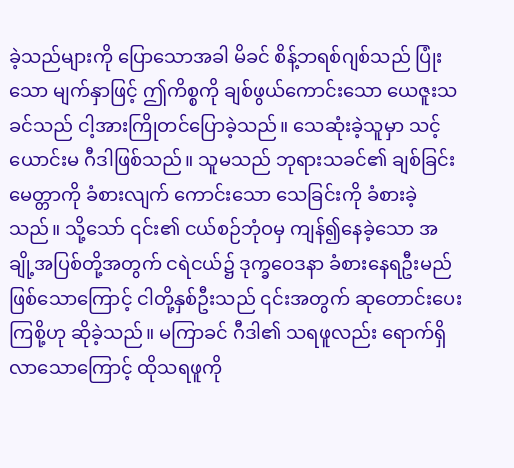ခဲ့သည်များကို ပြောသောအခါ မိခင် စိန့်ဘရစ်ဂျစ်သည် ပြုံးသော မျက်နှာဖြင့် ဤကိစ္စကို ချစ်ဖွယ်ကောင်းသော ယေဇူးသခင်သည် ငါ့အားကြိုတင်ပြောခဲ့သည်။ သေဆုံးခဲ့သူမှာ သင့်ယောင်းမ ဂီဒါဖြစ်သည်။ သူမသည် ဘုရားသခင်၏ ချစ်ခြင်း မေတ္တာကို ခံစားလျက် ကောင်းသော သေခြင်းကို ခံစားခဲ့သည်။ သို့သော် ၎င်း၏ ငယ်စဉ်ဘုံဝမှ ကျန်၍နေခဲ့သော အချို့အပြစ်တို့အတွက် ငရဲငယ်၌ ဒုက္ခဝေဒနာ ခံစားနေရဦးမည် ဖြစ်သောကြောင့် ငါတို့နှစ်ဦးသည် ၎င်းအတွက် ဆုတောင်းပေးကြစို့ဟု ဆိုခဲ့သည်။ မကြာခင် ဂီဒါ၏ သရဖူလည်း ရောက်ရှိလာသောကြောင့် ထိုသရဖူကို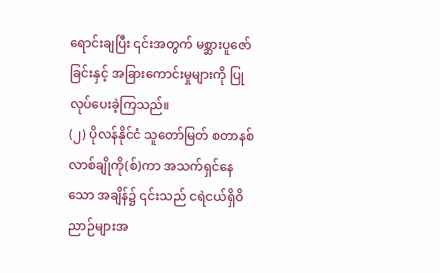ရောင်းချပြီး ၎င်းအတွက် မစ္ဆားပူဇော်ခြင်းနှင့် အခြားကောင်းမှုများကို ပြုလုပ်ပေးခဲ့ကြသည်။
(၂) ပိုလန်နိုင်ငံ သူတော်မြတ် စတာနစ်လာစ်ချိုကို(စ်)ကာ အသက်ရှင်နေသော အချိန်၌ ၎င်းသည် ငရဲငယ်ရှိဝိညာဉ်များအ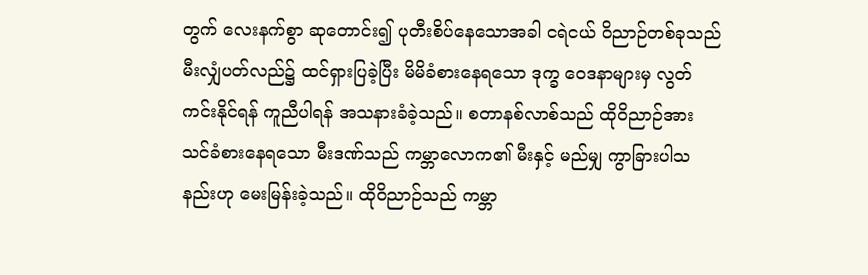တွက် လေးနက်စွာ ဆုတောင်း၍ ပုတီးစိပ်နေသောအခါ ငရဲငယ် ဝိညာဉ်တစ်ခုသည် မီးလျှံပတ်လည်၌ ထင်ရှားပြခဲ့ပြီး မိမိခံစားနေရသော ဒုက္ခ ဝေဒနာများမှ လွတ်ကင်းနိုင်ရန် ကူညီပါရန် အသနားခံခဲ့သည်။ စတာနစ်လာစ်သည် ထိုဝိညာဉ်အား သင်ခံစားနေရသော မီးဒဏ်သည် ကမ္ဘာလောက၏ မီးနှင့် မည်မျှ ကွာခြားပါသနည်းဟု မေးမြန်းခဲ့သည်။ ထိုဝိညာဉ်သည် ကမ္ဘာ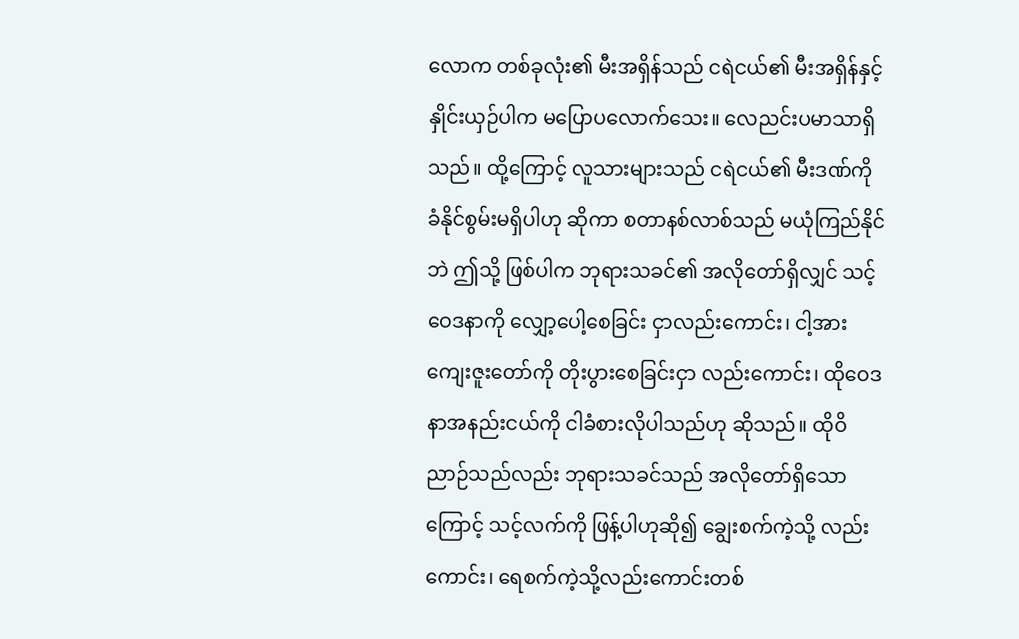လောက တစ်ခုလုံး၏ မီးအရှိန်သည် ငရဲငယ်၏ မီးအရှိန်နှင့် နှိုင်းယှဉ်ပါက မပြောပလောက်သေး။ လေညင်းပမာသာရှိသည်။ ထို့ကြောင့် လူသားများသည် ငရဲငယ်၏ မီးဒဏ်ကို ခံနိုင်စွမ်းမရှိပါဟု ဆိုကာ စတာနစ်လာစ်သည် မယုံကြည်နိုင်ဘဲ ဤသို့ ဖြစ်ပါက ဘုရားသခင်၏ အလိုတော်ရှိလျှင် သင့်ဝေဒနာကို လျှော့ပေါ့စေခြင်း ငှာလည်းကောင်း၊ ငါ့အား ကျေးဇူးတော်ကို တိုးပွားစေခြင်းငှာ လည်းကောင်း၊ ထိုဝေဒနာအနည်းငယ်ကို ငါခံစားလိုပါသည်ဟု ဆိုသည်။ ထိုဝိညာဉ်သည်လည်း ဘုရားသခင်သည် အလိုတော်ရှိသောကြောင့် သင့်လက်ကို ဖြန့်ပါဟုဆို၍ ချွေးစက်ကဲ့သို့ လည်းကောင်း၊ ရေစက်ကဲ့သို့လည်းကောင်းတစ်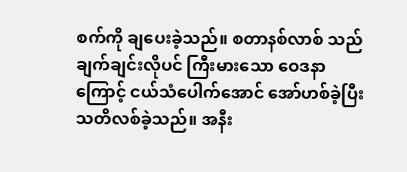စက်ကို ချပေးခဲ့သည်။ စတာနစ်လာစ် သည် ချက်ချင်းလိုပင် ကြီးမားသော ဝေဒနာကြောင့် ငယ်သံပေါက်အောင် အော်ဟစ်ခဲ့ပြီး သတိလစ်ခဲ့သည်။ အနီး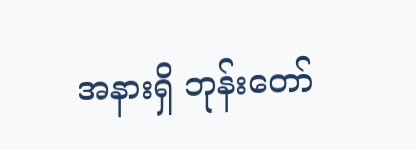အနားရှိ ဘုန်းတော်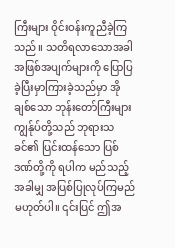ကြီးများ ဝိုင်းဝန်းကူညီခဲ့ကြသည်။ သတိရလာသောအခါ အဖြစ်အပျက်များကို ပြောပြခဲ့ပြီးမှာကြားခဲ့သည်မှာ အိုချစ်သော ဘုန်းတော်ကြီးများ ကျွန်ုပ်တို့သည် ဘုရားသခင်၏ ပြင်းထန်သော ပြစ်ဒဏ်တို့ကို ရပါက မည်သည့်အခါမျှ အပြစ်ပြုလုပ်ကြမည် မဟုတ်ပါ။ ၎င်းပြင် ဤအ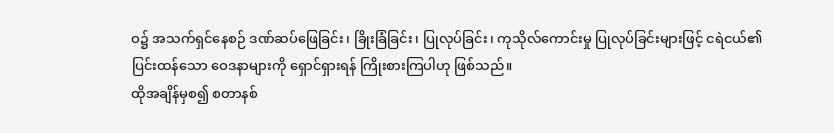ဝ၌ အသက်ရှင်နေစဉ် ဒဏ်ဆပ်ဖြေခြင်း၊ ခြိုးခြံခြင်း၊ ပြုလုပ်ခြင်း၊ ကုသိုလ်ကောင်းမှု ပြုလုပ်ခြင်းများဖြင့် ငရဲငယ်၏ ပြင်းထန်သော ဝေဒနာများကို ရှောင်ရှားရန် ကြိုးစားကြပါဟု ဖြစ်သည်။
ထိုအချိန်မှစ၍ စတာနစ်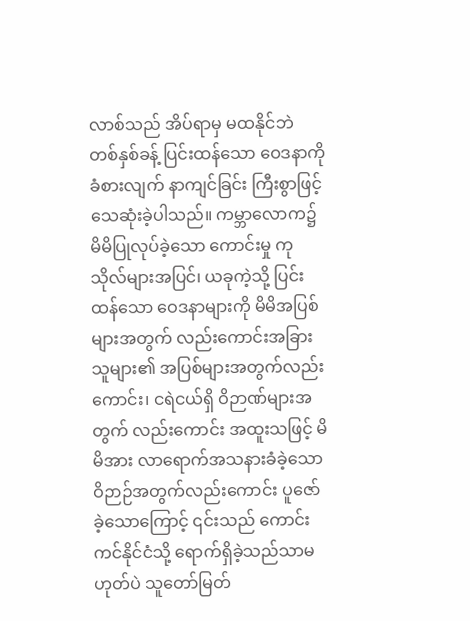လာစ်သည် အိပ်ရာမှ မထနိုင်ဘဲ တစ်နှစ်ခန့် ပြင်းထန်သော ဝေဒနာကို ခံစားလျက် နာကျင်ခြင်း ကြီးစွာဖြင့် သေဆုံးခဲ့ပါသည်။ ကမ္ဘာလောက၌ မိမိပြုလုပ်ခဲ့သော ကောင်းမှု ကုသိုလ်များအပြင်၊ ယခုကဲ့သို့ ပြင်းထန်သော ဝေဒနာများကို မိမိအပြစ်များအတွက် လည်းကောင်းအခြားသူများ၏ အပြစ်များအတွက်လည်းကောင်း၊ ငရဲငယ်ရှိ ဝိဉာဏ်များအတွက် လည်းကောင်း အထူးသဖြင့် မိမိအား လာရောက်အသနားခံခဲ့သော ဝိဉာဉ်အတွက်လည်းကောင်း ပူဇော်ခဲ့သောကြောင့် ၎င်းသည် ကောင်းကင်နိုင်ငံသို့ ရောက်ရှိခဲ့သည်သာမဟုတ်ပဲ သူတော်မြတ်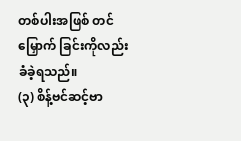တစ်ပါးအဖြစ် တင်မြှောက် ခြင်းကိုလည်း ခံခဲ့ရသည်။
(၃) စိန့်ဗင်ဆင့်ဗာ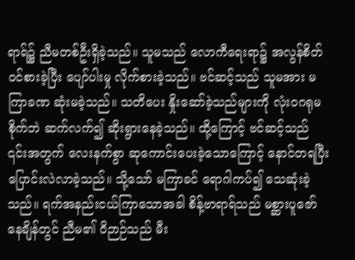ရာရ်၌ ညီမတစ်ဦးရှိခဲ့သည်။ သူမသည် လောကီရေးရာ၌ အလွန်စိတ်ဝင်စားခဲ့ပြီး ပျော်ပါးမှု လိုက်စားခဲ့သည်။ ဗင်ဆင့်သည် သူမအား မကြာခဏ ဆုံးမခဲ့သည်။ သတိပေး နှိုးဆော်ခဲ့သည်များကို လုံးဝဂရုမစိုက်ဘဲ ဆက်လက်၍ ဆိုးရွားနေခဲ့သည်။ ထို့ကြောင့် ဗင်ဆင့်သည် ၎င်းအတွက် လေးနက်စွာ ဆုကောင်းပေးခဲ့သောကြောင့် နောင်တရပြီး ပြောင်းလဲလာခဲ့သည်။ သို့သော် မကြာခင် ရောဂါကပ်၍ သေဆုံးခဲ့သည်။ ရက်အနည်းငယ်ကြာသောအခါ စိန့်ဗာရာရ်သည် မစ္ဆားပူဇော်နေချိန်တွင် ညီမ၏ ဝိဉာဉ်သည် မီး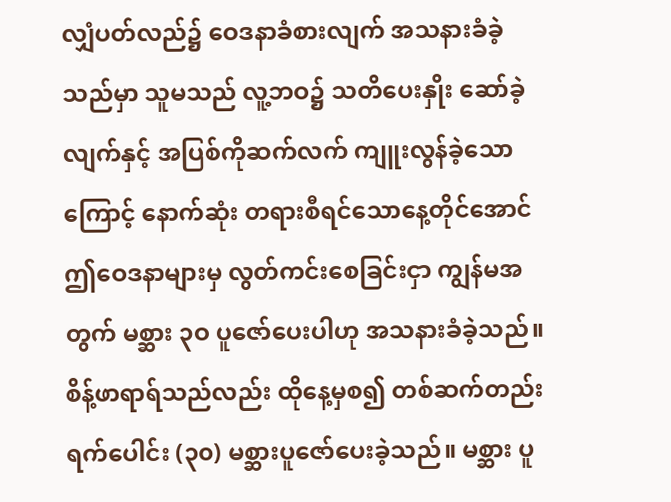လျှံပတ်လည်၌ ဝေဒနာခံစားလျက် အသနားခံခဲ့သည်မှာ သူမသည် လူ့ဘဝ၌ သတိပေးနှိုး ဆော်ခဲ့လျက်နှင့် အပြစ်ကိုဆက်လက် ကျူးလွန်ခဲ့သောကြောင့် နောက်ဆုံး တရားစီရင်သောနေ့တိုင်အောင် ဤဝေဒနာများမှ လွတ်ကင်းစေခြင်းငှာ ကျွန်မအတွက် မစ္ဆား ၃ဝ ပူဇော်ပေးပါဟု အသနားခံခဲ့သည်။
စိန့်ဖာရာရ်သည်လည်း ထိုနေ့မှစ၍ တစ်ဆက်တည်း ရက်ပေါင်း (၃၀) မစ္ဆားပူဇော်ပေးခဲ့သည်။ မစ္ဆား ပူ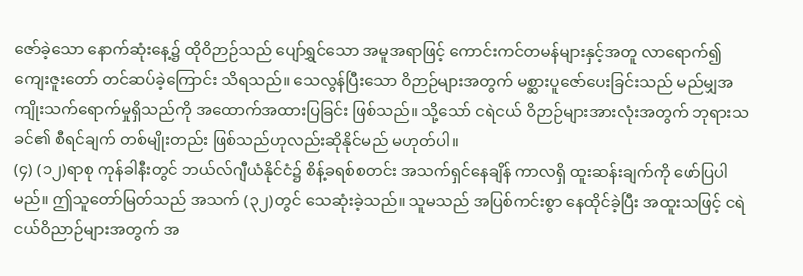ဇော်ခဲ့သော နောက်ဆုံးနေ့၌ ထိုဝိဉာဉ်သည် ပျော်ရွှင်သော အမူအရာဖြင့် ကောင်းကင်တမန်များနှင့်အတူ လာရောက်၍ ကျေးဇူးတော် တင်ဆပ်ခဲ့ကြောင်း သိရသည်။ သေလွန်ပြီးသော ဝိဉာဉ်များအတွက် မစ္ဆားပူဇော်ပေးခြင်းသည် မည်မျှအကျိုးသက်ရောက်မှုရှိသည်ကို အထောက်အထားပြခြင်း ဖြစ်သည်။ သို့သော် ငရဲငယ် ဝိဉာဉ်များအားလုံးအတွက် ဘုရားသခင်၏ စီရင်ချက် တစ်မျိုးတည်း ဖြစ်သည်ဟုလည်းဆိုနိုင်မည် မဟုတ်ပါ။
(၄) (၁၂)ရာစု ကုန်ခါနီးတွင် ဘယ်လ်ဂျီယံနိုင်ငံ၌ စိန့်ခရစ်စတင်း အသက်ရှင်နေချိန် ကာလရှိ ထူးဆန်းချက်ကို ဖော်ပြပါမည်။ ဤသူတော်မြတ်သည် အသက် (၃၂)တွင် သေဆုံးခဲ့သည်။ သူမသည် အပြစ်ကင်းစွာ နေထိုင်ခဲ့ပြီး အထူးသဖြင့် ငရဲငယ်ဝိညာဉ်များအတွက် အ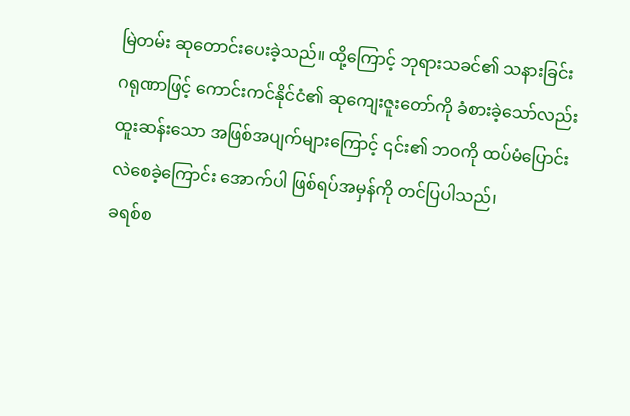မြဲတမ်း ဆုတောင်းပေးခဲ့သည်။ ထို့ကြောင့် ဘုရားသခင်၏ သနားခြင်း ဂရုဏာဖြင့် ကောင်းကင်နိုင်ငံ၏ ဆုကျေးဇူးတော်ကို ခံစားခဲ့သော်လည်း ထူးဆန်းသော အဖြစ်အပျက်များကြောင့် ၎င်း၏ ဘဝကို ထပ်မံပြောင်းလဲစေခဲ့ကြောင်း အောက်ပါ ဖြစ်ရပ်အမှန်ကို တင်ပြပါသည်၊
ခရစ်စ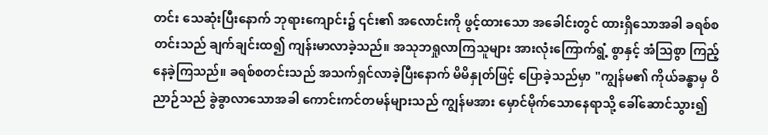တင်း သေဆုံးပြီးနောက် ဘုရားကျောင်း၌ ၎င်း၏ အလောင်းကို ဖွင့်ထားသော အခေါင်းတွင် ထားရှိသောအခါ ခရစ်စတင်းသည် ချက်ချင်းထ၍ ကျန်းမာလာခဲ့သည်။ အသုဘရှုလာကြသူများ အားလုံးကြောက်ရွံ့ စွာနှင့် အံသြစွာ ကြည့်နေခဲ့ကြသည်။ ခရစ်စတင်းသည် အသက်ရှင်လာခဲ့ပြီးနောက် မိမိနှုတ်ဖြင့် ပြောခဲ့သည်မှာ "ကျွန်မ၏ ကိုယ်ခန္ဓာမှ ဝိညာဉ်သည် ခွဲခွာလာသောအခါ ကောင်းကင်တမန်များသည် ကျွန်မအား မှောင်မိုက်သောနေရာသို့ ခေါ်ဆောင်သွား၍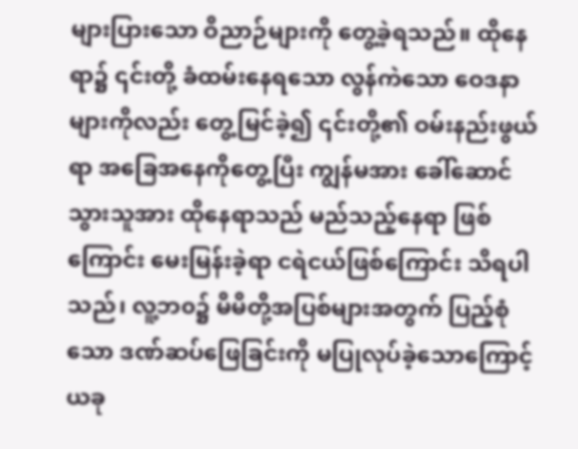များပြားသော ဝိညာဉ်များကို တွေ့ခဲ့ရသည်။ ထိုနေရာ၌ ၎င်းတို့ ခံထမ်းနေရသော လွန်ကဲသော ဝေဒနာများကိုလည်း တွေ့မြင်ခဲ့၍ ၎င်းတို့၏ ဝမ်းနည်းဖွယ်ရာ အခြေအနေကိုတွေ့ပြီး ကျွန်မအား ခေါ်ဆောင်သွားသူအား ထိုနေရာသည် မည်သည့်နေရာ ဖြစ်ကြောင်း မေးမြန်းခဲ့ရာ ငရဲငယ်ဖြစ်ကြောင်း သိရပါသည်၊ လူ့ဘ၀၌ မိမိတို့အပြစ်များအတွက် ပြည့်စုံသော ဒဏ်ဆပ်ဖြေခြင်းကို မပြုလုပ်ခဲ့သောကြောင့် ယခု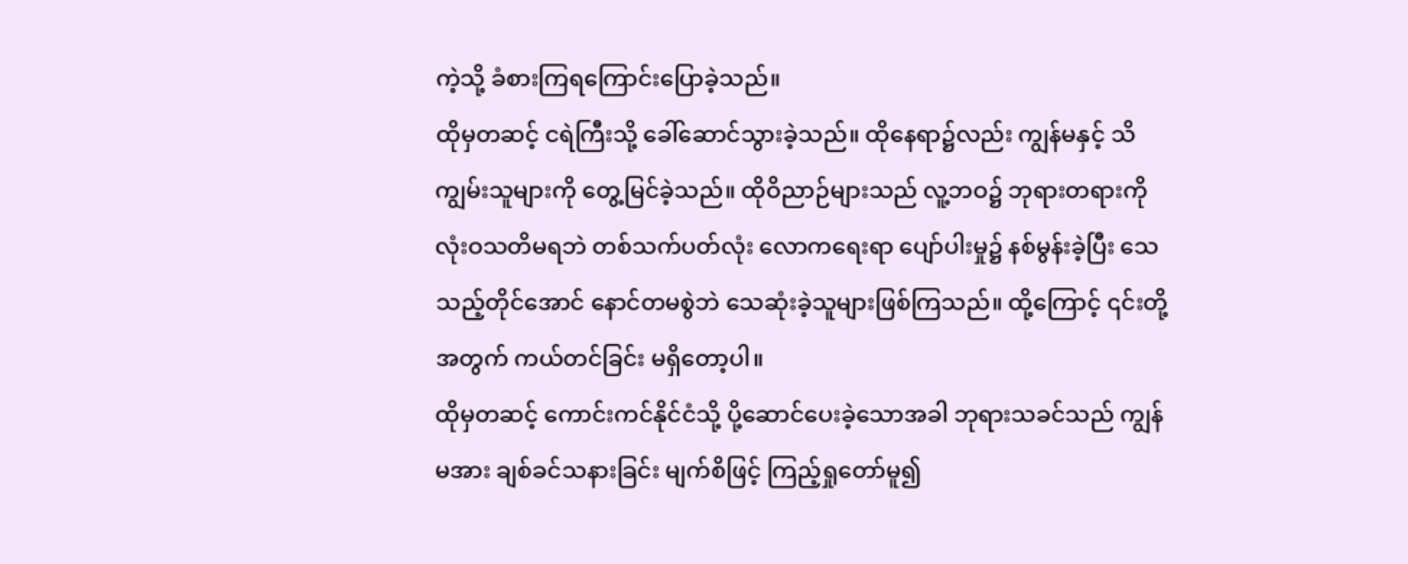ကဲ့သို့ ခံစားကြရကြောင်းပြောခဲ့သည်။
ထိုမှတဆင့် ငရဲကြီးသို့ ခေါ်ဆောင်သွားခဲ့သည်။ ထိုနေရာ၌လည်း ကျွန်မနှင့် သိကျွမ်းသူများကို တွေ့မြင်ခဲ့သည်။ ထိုဝိညာဉ်များသည် လူ့ဘဝ၌ ဘုရားတရားကို လုံးဝသတိမရဘဲ တစ်သက်ပတ်လုံး လောကရေးရာ ပျော်ပါးမှု၌ နစ်မွန်းခဲ့ပြီး သေသည့်တိုင်အောင် နောင်တမစွဲဘဲ သေဆုံးခဲ့သူများဖြစ်ကြသည်။ ထို့ကြောင့် ၎င်းတို့အတွက် ကယ်တင်ခြင်း မရှိတော့ပါ။
ထိုမှတဆင့် ကောင်းကင်နိုင်ငံသို့ ပို့ဆောင်ပေးခဲ့သောအခါ ဘုရားသခင်သည် ကျွန်မအား ချစ်ခင်သနားခြင်း မျက်စိဖြင့် ကြည့်ရှုတော်မူ၍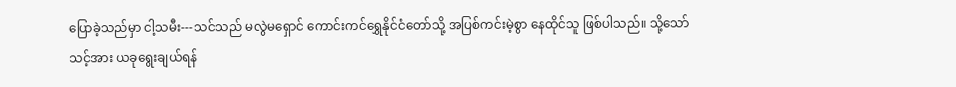ပြောခဲ့သည်မှာ ငါ့သမီး---သင်သည် မလွဲမရှောင် ကောင်းကင်ရွှေနိုင်ငံတော်သို့ အပြစ်ကင်းမဲ့စွာ နေထိုင်သူ ဖြစ်ပါသည်။ သို့သော် သင့်အား ယခုရွေးချယ်ရန်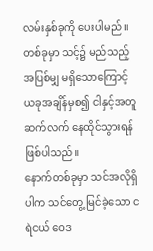လမ်းနှစ်ခုကို ပေးပါမည်။ တစ်ခုမှာ သင့်၌ မည်သည့် အပြစ်မျှ မရှိသောကြောင့် ယခုအချိန်မှစ၍ ငါနှင့်အတူ ဆက်လက် နေထိုင်သွားရန် ဖြစ်ပါသည်။
နောက်တစ်ခုမှာ သင်အလိုရှိပါက သင်တွေ့ မြင်ခဲ့သော ငရဲငယ် ဝေဒ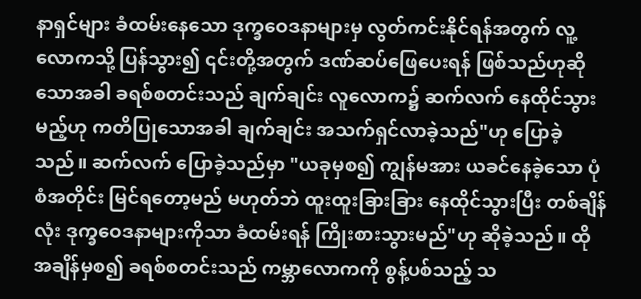နာရှင်များ ခံထမ်းနေသော ဒုက္ခဝေဒနာများမှ လွတ်ကင်းနိုင်ရန်အတွက် လူ့လောကသို့ ပြန်သွား၍ ၎င်းတို့အတွက် ဒဏ်ဆပ်ဖြေပေးရန် ဖြစ်သည်ဟုဆိုသောအခါ ခရစ်စတင်းသည် ချက်ချင်း လူလောက၌ ဆက်လက် နေထိုင်သွားမည့်ဟု ကတိပြုသောအခါ ချက်ချင်း အသက်ရှင်လာခဲ့သည်"ဟု ပြောခဲ့သည်။ ဆက်လက် ပြောခဲ့သည်မှာ "ယခုမှစ၍ ကျွန်မအား ယခင်နေခဲ့သော ပုံစံအတိုင်း မြင်ရတော့မည် မဟုတ်ဘဲ ထူးထူးခြားခြား နေထိုင်သွားပြီး တစ်ချိန်လုံး ဒုက္ခဝေဒနာများကိုသာ ခံထမ်းရန် ကြိုးစားသွားမည်"ဟု ဆိုခဲ့သည်။ ထို အချိန်မှစ၍ ခရစ်စတင်းသည် ကမ္ဘာလောကကို စွန့်ပစ်သည့် သ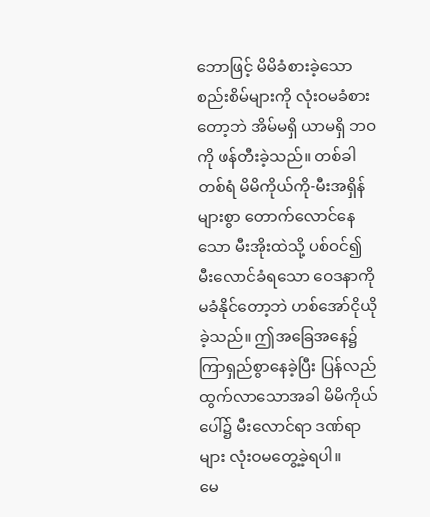ဘောဖြင့် မိမိခံစားခဲ့သော စည်းစိမ်များကို လုံးဝမခံစားတော့ဘဲ အိမ်မရှိ ယာမရှိ ဘဝကို ဖန်တီးခဲ့သည်။ တစ်ခါတစ်ရံ မိမိကိုယ်ကို-မီးအရှိန်များစွာ တောက်လောင်နေသော မီးအိုးထဲသို့ ပစ်ဝင်၍ မီးလောင်ခံရသော ဝေဒနာကို မခံနိုင်တော့ဘဲ ဟစ်အော်ငိုယိုခဲ့သည်။ ဤအခြေအနေ၌ ကြာရှည်စွာနေခဲ့ပြီး ပြန်လည်ထွက်လာသောအခါ မိမိကိုယ်ပေါ်၌ မီးလောင်ရာ ဒဏ်ရာများ လုံးဝမတွေ့ခဲ့ရပါ။
မေ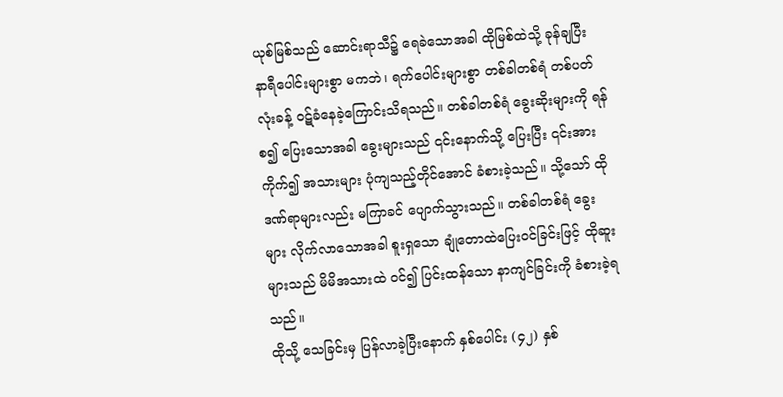ယုစ်မြစ်သည် ဆောင်းရာသီ၌ ရေခဲသောအခါ ထိုမြစ်ထဲသို့ ခုန်ချပြီး နာရီပေါင်းများစွာ မကဘဲ၊ ရက်ပေါင်းများစွာ တစ်ခါတစ်ရံ တစ်ပတ်လုံးခန့် ဝဋ်ခံနေခဲ့ကြောင်းသိရသည်။ တစ်ခါတစ်ရံ ခွေးဆိုးများကို ရန်စ၍ ပြေးသောအခါ ခွေးများသည် ၎င်းနောက်သို့ ပြေးပြီး ၎င်းအားကိုက်၍ အသားများ ပုံကျသည့်တိုင်အောင် ခံစားခဲ့သည်။ သို့သော် ထိုဒဏ်ရာများလည်း မကြာခင် ပျောက်သွားသည်။ တစ်ခါတစ်ရံ ခွေးများ လိုက်လာသောအခါ စူးရှသော ချုံတောထဲပြေးဝင်ခြင်းဖြင့် ထိုဆူးများသည် မိမိအသားထဲ ဝင်၍ ပြင်းထန်သော နာကျင်ခြင်းကို ခံစားခဲ့ရသည်။
ထိုသို့ သေခြင်းမှ ပြန်လာခဲ့ပြီးနောက် နှစ်ပေါင်း (၄၂) နှစ်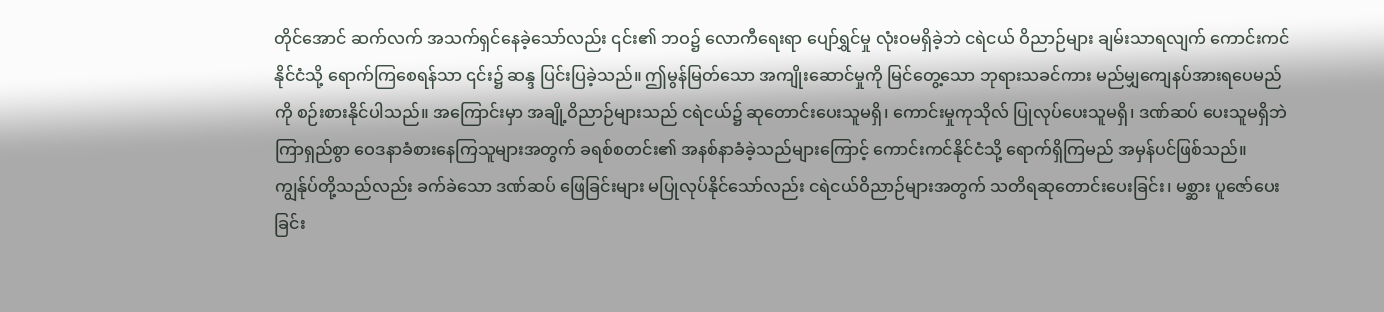တိုင်အောင် ဆက်လက် အသက်ရှင်နေခဲ့သော်လည်း ၎င်း၏ ဘဝ၌ လောကီရေးရာ ပျော်ရွှင်မှု လုံးဝမရှိခဲ့ဘဲ ငရဲငယ် ဝိညာဉ်များ ချမ်းသာရလျက် ကောင်းကင်နိုင်ငံသို့ ရောက်ကြစေရန်သာ ၎င်း၌ ဆန္ဒ ပြင်းပြခဲ့သည်။ ဤမွန်မြတ်သော အကျိုးဆောင်မှုကို မြင်တွေ့သော ဘုရားသခင်ကား မည်မျှကျေနပ်အားရပေမည်ကို စဉ်းစားနိုင်ပါသည်။ အကြောင်းမှာ အချို့ဝိညာဉ်များသည် ငရဲငယ်၌ ဆုတောင်းပေးသူမရှိ၊ ကောင်းမှုကုသိုလ် ပြုလုပ်ပေးသူမရှိ၊ ဒဏ်ဆပ် ပေးသူမရှိဘဲ ကြာရှည်စွာ ဝေဒနာခံစားနေကြသူများအတွက် ခရစ်စတင်း၏ အနစ်နာခံခဲ့သည်များကြောင့် ကောင်းကင်နိုင်ငံသို့ ရောက်ရှိကြမည် အမှန်ပင်ဖြစ်သည်။ ကျွန်ုပ်တို့သည်လည်း ခက်ခဲသော ဒဏ်ဆပ် ဖြေခြင်းများ မပြုလုပ်နိုင်သော်လည်း ငရဲငယ်ဝိညာဉ်များအတွက် သတိရဆုတောင်းပေးခြင်း၊ မစ္ဆား ပူဇော်ပေးခြင်း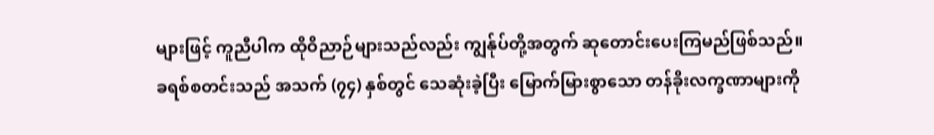များဖြင့် ကူညီပါက ထိုဝိညာဉ်များသည်လည်း ကျွန်ုပ်တို့အတွက် ဆုတောင်းပေးကြမည်ဖြစ်သည်။
ခရစ်စတင်းသည် အသက် (၇၄) နှစ်တွင် သေဆုံးခဲ့ပြီး မြောက်မြားစွာသော တန်ခိုးလက္ခဏာများကို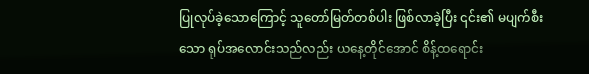ပြုလုပ်ခဲ့သောကြောင့် သူတော်မြတ်တစ်ပါး ဖြစ်လာခဲ့ပြီး ၎င်း၏ မပျက်စီးသော ရုပ်အလောင်းသည်လည်း ယနေ့တိုင်အောင် စိန့်ထရောင်း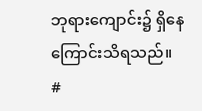ဘုရားကျောင်း၌ ရှိနေကြောင်းသိရသည်။
#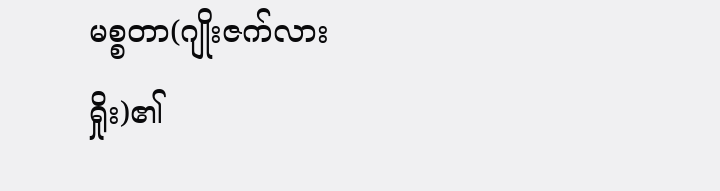မစ္စတာ(ဂျိုးဇက်လားရှိုး)၏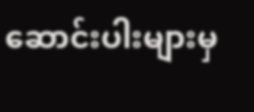ဆောင်းပါးများမှ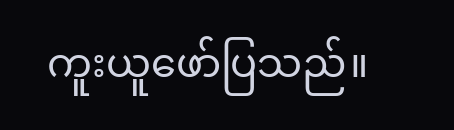ကူးယူဖော်ပြသည်။